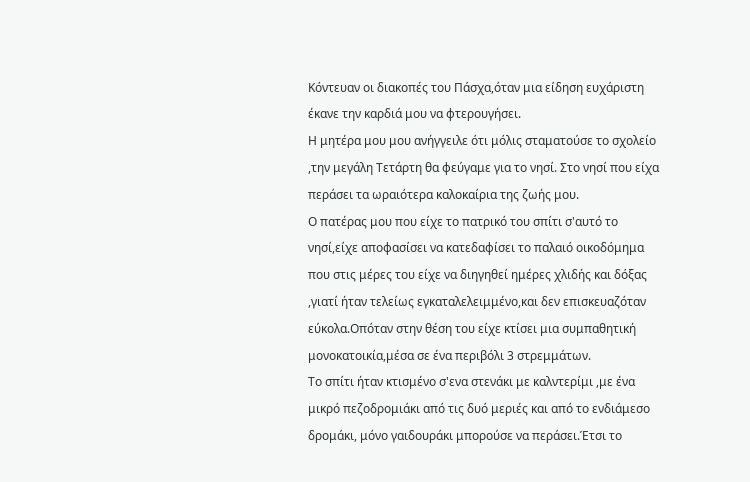Κόντευαν οι διακοπές του Πάσχα,όταν μια είδηση ευχάριστη έκανε την καρδιά μου να φτερουγήσει.
Η μητέρα μου μου ανήγγειλε ότι μόλις σταματούσε το σχολείο ,την μεγάλη Τετάρτη θα φεύγαμε για το νησί. Στο νησί που είχα περάσει τα ωραιότερα καλοκαίρια της ζωής μου.
Ο πατέρας μου που είχε το πατρικό του σπίτι σ'αυτό το νησί,είχε αποφασίσει να κατεδαφίσει το παλαιό οικοδόμημα που στις μέρες του είχε να διηγηθεί ημέρες χλιδής και δόξας ,γιατί ήταν τελείως εγκαταλελειμμένο,και δεν επισκευαζόταν εύκολα.Οπόταν στην θέση του είχε κτίσει μια συμπαθητική μονοκατοικία,μέσα σε ένα περιβόλι 3 στρεμμάτων.
Το σπίτι ήταν κτισμένο σ'ενα στενάκι με καλντερίμι ,με ένα μικρό πεζοδρομιάκι από τις δυό μεριές και από το ενδιάμεσο δρομάκι, μόνο γαιδουράκι μπορούσε να περάσει.Έτσι το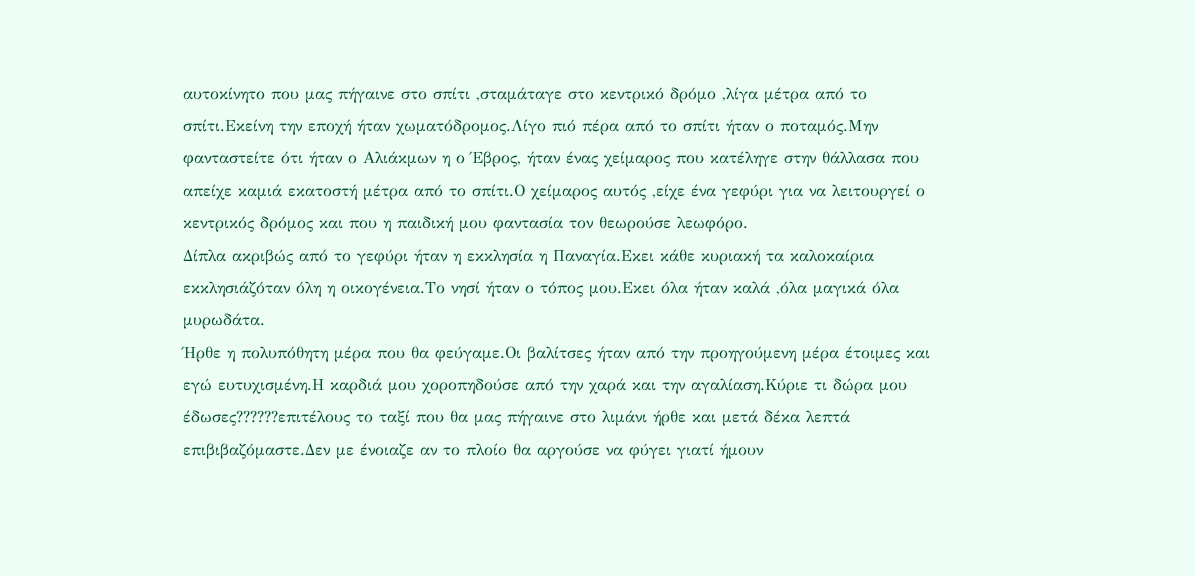αυτοκίνητο που μας πήγαινε στο σπίτι ,σταμάταγε στο κεντρικό δρόμο ,λίγα μέτρα από το σπίτι.Εκείνη την εποχή ήταν χωματόδρομος.Λίγο πιό πέρα από το σπίτι ήταν ο ποταμός.Μην φανταστείτε ότι ήταν ο Αλιάκμων η ο Έβρος, ήταν ένας χείμαρος που κατέληγε στην θάλλασα που απείχε καμιά εκατοστή μέτρα από το σπίτι.Ο χείμαρος αυτός ,είχε ένα γεφύρι για να λειτουργεί ο κεντρικός δρόμος και που η παιδική μου φαντασία τον θεωρούσε λεωφόρο.
Δίπλα ακριβώς από το γεφύρι ήταν η εκκλησία η Παναγία.Εκει κάθε κυριακή τα καλοκαίρια εκκλησιάζόταν όλη η οικογένεια.Το νησί ήταν ο τόπος μου.Εκει όλα ήταν καλά ,όλα μαγικά όλα μυρωδάτα.
Ήρθε η πολυπόθητη μέρα που θα φεύγαμε.Οι βαλίτσες ήταν από την προηγούμενη μέρα έτοιμες και εγώ ευτυχισμένη.Η καρδιά μου χοροπηδούσε από την χαρά και την αγαλίαση.Κύριε τι δώρα μου έδωσες??????επιτέλους το ταξί που θα μας πήγαινε στο λιμάνι ήρθε και μετά δέκα λεπτά επιβιβαζόμαστε.Δεν με ένοιαζε αν το πλοίο θα αργούσε να φύγει γιατί ήμουν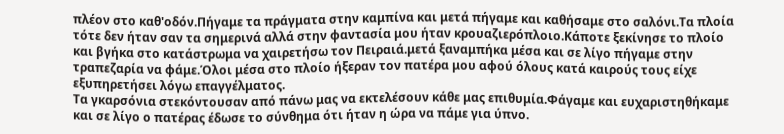πλέον στο καθ'οδόν.Πήγαμε τα πράγματα στην καμπίνα και μετά πήγαμε και καθήσαμε στο σαλόνι.Τα πλοία τότε δεν ήταν σαν τα σημερινά αλλά στην φαντασία μου ήταν κρουαζιερόπλοιο.Κάποτε ξεκίνησε το πλοίο και βγήκα στο κατάστρωμα να χαιρετήσω τον Πειραιά.μετά ξαναμπήκα μέσα και σε λίγο πήγαμε στην τραπεζαρία να φάμε.Όλοι μέσα στο πλοίο ήξεραν τον πατέρα μου αφού όλους κατά καιρούς τους είχε εξυπηρετήσει λόγω επαγγέλματος.
Τα γκαρσόνια στεκόντουσαν από πάνω μας να εκτελέσουν κάθε μας επιθυμία.Φάγαμε και ευχαριστηθήκαμε και σε λίγο ο πατέρας έδωσε το σύνθημα ότι ήταν η ώρα να πάμε για ύπνο.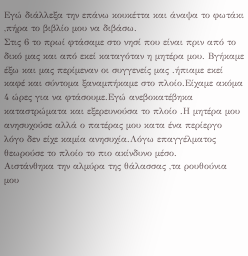Εγώ διάλλεξα την επάνω κουκέττα και άναψα το φωτάκι ,πήρα το βιβλίο μου να διβάσω.
Στις 6 το πρωί φτάσαμε στο νησί που είναι πριν από το δικό μας και από εκεί καταγόταν η μητέρα μου. Βγήκαμε έξω και μας περίμεναν οι συγγενείς μας .ήπιαμε εκεί καφέ και σύντομα ξαναμπήκαμε στο πλοίο.Είχαμε ακόμα 4 ώρες για να φτάσουμε.Εγώ ανεβοκατέβηκα καταστρώματα και εξερευνούσα το πλοίο .Η μητέρα μου ανησυχούσε αλλά ο πατέρας μου κατα ένα περίεργο λόγο δεν είχε καμία ανησυχία.Λόγω επαγγέλματος θεωρούσε το πλοίο το πιο ακίνδυνο μέσο.
Αιστάνθηκα την αλμύρα της θάλασσας ,τα ρουθούνια μου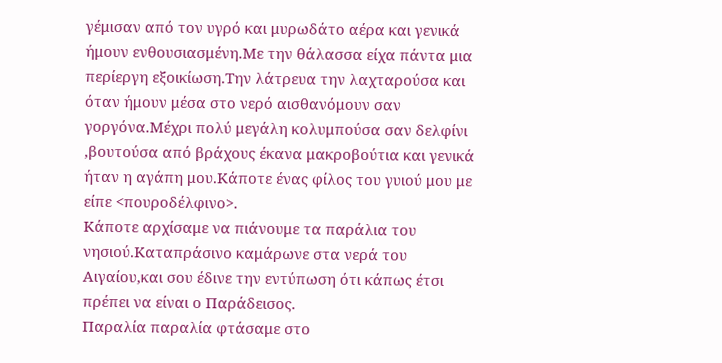γέμισαν από τον υγρό και μυρωδάτο αέρα και γενικά ήμουν ενθουσιασμένη.Με την θάλασσα είχα πάντα μια περίεργη εξοικίωση.Την λάτρευα την λαχταρούσα και όταν ήμουν μέσα στο νερό αισθανόμουν σαν γοργόνα.Μέχρι πολύ μεγάλη κολυμπούσα σαν δελφίνι ,βουτούσα από βράχους έκανα μακροβούτια και γενικά ήταν η αγάπη μου.Κάποτε ένας φίλος του γυιού μου με είπε <πουροδέλφινο>.
Κάποτε αρχίσαμε να πιάνουμε τα παράλια του νησιού.Καταπράσινο καμάρωνε στα νερά του Αιγαίου,και σου έδινε την εντύπωση ότι κάπως έτσι πρέπει να είναι ο Παράδεισος.
Παραλία παραλία φτάσαμε στο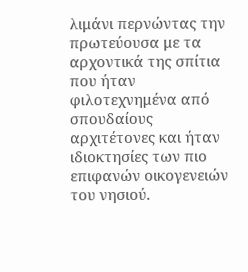λιμάνι περνώντας την πρωτεύουσα με τα αρχοντικά της σπίτια που ήταν φιλοτεχνημένα από σπουδαίους αρχιτέτονες και ήταν ιδιοκτησίες των πιο επιφανών οικογενειών του νησιού.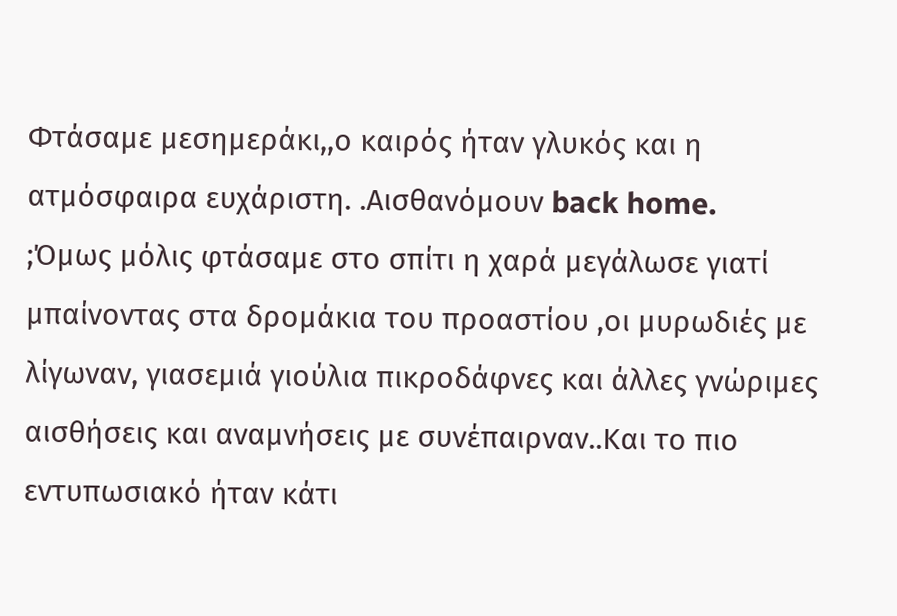Φτάσαμε μεσημεράκι,,ο καιρός ήταν γλυκός και η ατμόσφαιρα ευχάριστη. .Αισθανόμουν back home.
;Όμως μόλις φτάσαμε στο σπίτι η χαρά μεγάλωσε γιατί μπαίνοντας στα δρομάκια του προαστίου ,οι μυρωδιές με λίγωναν, γιασεμιά γιούλια πικροδάφνες και άλλες γνώριμες αισθήσεις και αναμνήσεις με συνέπαιρναν..Και το πιο εντυπωσιακό ήταν κάτι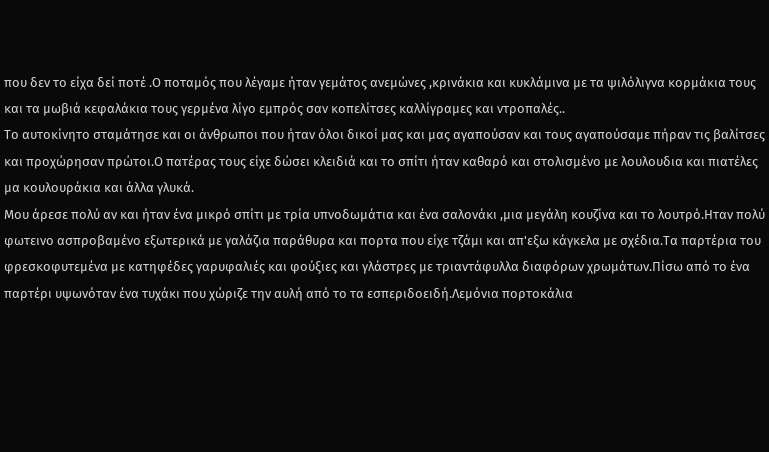που δεν το είχα δεί ποτέ .Ο ποταμός που λέγαμε ήταν γεμάτος ανεμώνες ,κρινάκια και κυκλάμινα με τα ψιλόλιγνα κορμάκια τους και τα μωβιά κεφαλάκια τους γερμένα λίγο εμπρός σαν κοπελίτσες καλλίγραμες και ντροπαλές..
Το αυτοκίνητο σταμάτησε και οι άνθρωποι που ήταν όλοι δικοί μας και μας αγαπούσαν και τους αγαπούσαμε πήραν τις βαλίτσες και προχώρησαν πρώτοι.Ο πατέρας τους είχε δώσει κλειδιά και το σπίτι ήταν καθαρό και στολισμένο με λουλουδια και πιατέλες μα κουλουράκια και άλλα γλυκά.
Μου άρεσε πολύ αν και ήταν ένα μικρό σπίτι με τρία υπνοδωμάτια και ένα σαλονάκι ,μια μεγάλη κουζίνα και το λουτρό.Ηταν πολύ φωτεινο ασπροβαμένο εξωτερικά με γαλάζια παράθυρα και πορτα που είχε τζάμι και απ'εξω κάγκελα με σχέδια.Τα παρτέρια του φρεσκοφυτεμένα με κατηφέδες γαρυφαλιές και φούξιες και γλάστρες με τριαντάφυλλα διαφόρων χρωμάτων.Πίσω από το ένα παρτέρι υψωνόταν ένα τυχάκι που χώριζε την αυλή από το τα εσπεριδοειδή.Λεμόνια πορτοκάλια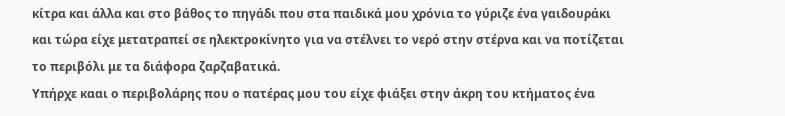κίτρα και άλλα και στο βάθος το πηγάδι που στα παιδικά μου χρόνια το γύριζε ένα γαιδουράκι και τώρα είχε μετατραπεί σε ηλεκτροκίνητο για να στέλνει το νερό στην στέρνα και να ποτίζεται το περιβόλι με τα διάφορα ζαρζαβατικά.
Υπήρχε κααι ο περιβολάρης που ο πατέρας μου του είχε φιάξει στην άκρη του κτήματος ένα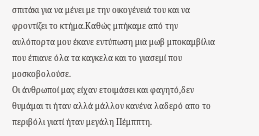σπιτάκι για να μένει με την οικογένειά του και να φροντίζει το κτήμα.Καθώς μπήκαμε από την αυλόπορτα μου έκανε εντύπωση μια μωβ μποκαμβίλια που έπιανε όλα τα καγκελα και το γιασεμί που μοσκοβολούσε.
Οι άνθρωποί μας είχαν ετοιμάσει και φαγητό,δεν θυμάμαι τι ήταν αλλά μάλλον κανένα λαδερό απο το περιβόλι γιατί ήταν μεγάλη Πέμππτη.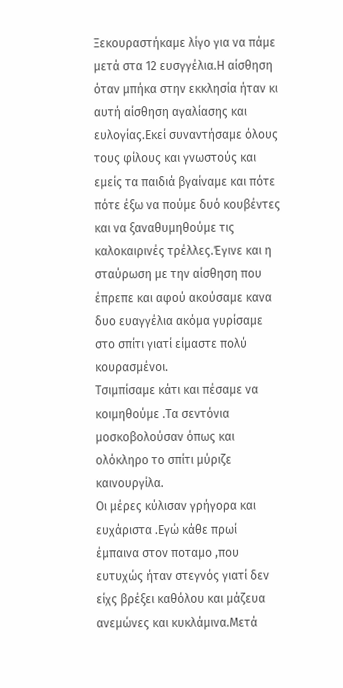Ξεκουραστήκαμε λίγο για να πάμε μετά στα 12 ευσγγέλια.Η αίσθηση όταν μπήκα στην εκκλησία ήταν κι αυτή αίσθηση αγαλίασης και ευλογίας.Εκεί συναντήσαμε όλους τους φίλους και γνωστούς και εμείς τα παιδιά βγαίναμε και πότε πότε έξω να πούμε δυό κουβέντες και να ξαναθυμηθούμε τις καλοκαιρινές τρέλλες.Έγινε και η σταύρωση με την αίσθηση που έπρεπε και αφού ακούσαμε κανα δυο ευαγγέλια ακόμα γυρίσαμε στο σπίτι γιατί είμαστε πολύ κουρασμένοι.
Τσιμπίσαμε κάτι και πέσαμε να κοιμηθούμε .Τα σεντόνια μοσκοβολούσαν όπως και ολόκληρο το σπίτι μύριζε καινουργίλα.
Οι μέρες κύλισαν γρήγορα και ευχάριστα .Εγώ κάθε πρωί έμπαινα στον ποταμο ,που ευτυχώς ήταν στεγνός γιατί δεν είχς βρέξει καθόλου και μάζευα ανεμώνες και κυκλάμινα.Μετά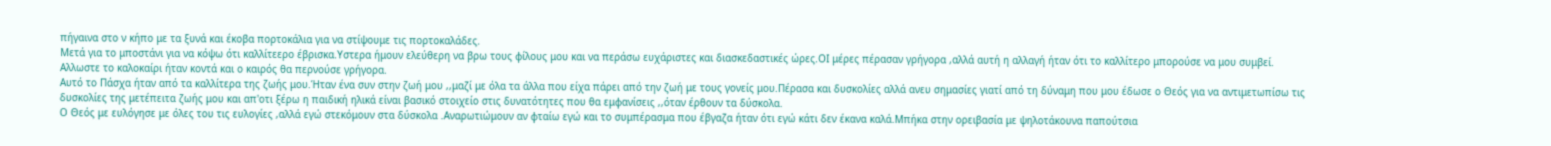πήγαινα στο ν κήπο με τα ξυνά και έκοβα πορτοκάλια για να στίψουμε τις πορτοκαλάδες.
Μετά για το μποστάνι για να κόψω ότι καλλίτεερο έβρισκα.Υστερα ήμουν ελεύθερη να βρω τους φίλους μου και να περάσω ευχάριστες και διασκεδαστικές ώρες.ΟΙ μέρες πέρασαν γρήγορα ,αλλά αυτή η αλλαγή ήταν ότι το καλλίτερο μπορούσε να μου συμβεί.
Αλλωστε το καλοκαίρι ήταν κοντά και ο καιρός θα περνούσε γρήγορα.
Αυτό το Πάσχα ήταν από τα καλλίτερα της ζωής μου.Ήταν ένα συν στην ζωή μου ,,μαζί με όλα τα άλλα που είχα πάρει από την ζωή με τους γονείς μου.Πέρασα και δυσκολίες αλλά ανευ σημασίες γιατί από τη δύναμη που μου έδωσε ο Θεός για να αντιμετωπίσω τις δυσκολίες της μετέπειτα ζωής μου και απ'οτι ξέρω η παιδική ηλικά είναι βασικό στοιχείο στις δυνατότητες που θα εμφανίσεις ,,όταν έρθουν τα δύσκολα.
Ο Θεός με ευλόγησε με όλες του τις ευλογίες ,αλλά εγώ στεκόμουν στα δύσκολα .Αναρωτιώμουν αν φταίω εγώ και το συμπέρασμα που έβγαζα ήταν ότι εγώ κάτι δεν έκανα καλά.Μπήκα στην ορειβασία με ψηλοτάκουνα παπούτσια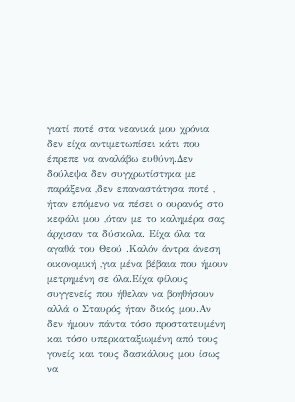γιατί ποτέ στα νεανικά μου χρόνια δεν είχα αντιμετωπίσει κάτι που έπρεπε να αναλάβω ευθύνη.Δεν δούλεψα δεν συγχρωτίστηκα με παράξενα ,δεν επαναστάτησα ποτέ ,
ήταν επόμενο να πέσει ο ουρανός στο κεφάλι μου ,όταν με το καλημέρα σας άρχισαν τα δύσκολα. Είχα όλα τα αγαθά του Θεού .Καλόν άντρα άνεση οικονομική ,για μένα βέβαια που ήμουν μετρημένη σε όλα.Είχα φίλους συγγενείς που ήθελαν να βοηθήσουν αλλά ο Σταυρός ήταν δικός μου.Αν δεν ήμουν πάντα τόσο προστατευμένη και τόσο υπερκαταξιωμένη από τους γονείς και τους δασκάλους μου ίσως να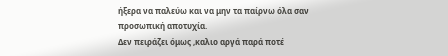ήξερα να παλεύω και να μην τα παίρνω όλα σαν προσωπική αποτυχία.
Δεν πειράζει όμως ,καλιο αργά παρά ποτέ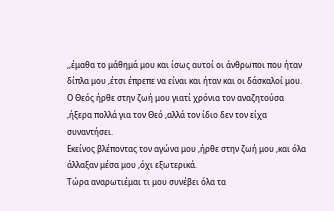,,έμαθα το μάθημά μου και ίσως αυτοί οι άνθρωποι που ήταν δίπλα μου ,έτσι έπρεπε να είναι και ήταν και οι δάσκαλοί μου.
Ο Θεός ήρθε στην ζωή μου γιατί χρόνια τον αναζητούσα ,ήξερα πολλά για τον Θεό ,αλλά τον ίδιο δεν τον είχα συναντήσει.
Εκείνος βλέποντας τον αγώνα μου ,ήρθε στην ζωή μου ,και όλα άλλαξαν μέσα μου ,όχι εξωτερικά.
Τώρα αναρωτιέμαι τι μου συνέβει όλα τα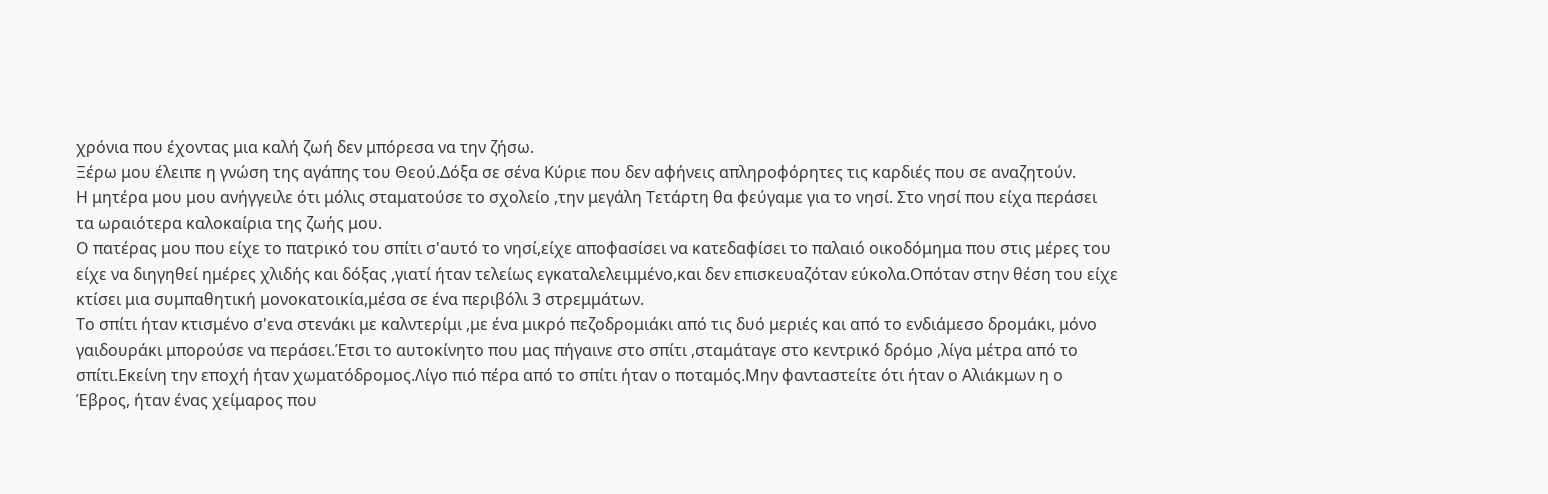χρόνια που έχοντας μια καλή ζωή δεν μπόρεσα να την ζήσω.
Ξέρω μου έλειπε η γνώση της αγάπης του Θεού.Δόξα σε σένα Κύριε που δεν αφήνεις απληροφόρητες τις καρδιές που σε αναζητούν.
Η μητέρα μου μου ανήγγειλε ότι μόλις σταματούσε το σχολείο ,την μεγάλη Τετάρτη θα φεύγαμε για το νησί. Στο νησί που είχα περάσει τα ωραιότερα καλοκαίρια της ζωής μου.
Ο πατέρας μου που είχε το πατρικό του σπίτι σ'αυτό το νησί,είχε αποφασίσει να κατεδαφίσει το παλαιό οικοδόμημα που στις μέρες του είχε να διηγηθεί ημέρες χλιδής και δόξας ,γιατί ήταν τελείως εγκαταλελειμμένο,και δεν επισκευαζόταν εύκολα.Οπόταν στην θέση του είχε κτίσει μια συμπαθητική μονοκατοικία,μέσα σε ένα περιβόλι 3 στρεμμάτων.
Το σπίτι ήταν κτισμένο σ'ενα στενάκι με καλντερίμι ,με ένα μικρό πεζοδρομιάκι από τις δυό μεριές και από το ενδιάμεσο δρομάκι, μόνο γαιδουράκι μπορούσε να περάσει.Έτσι το αυτοκίνητο που μας πήγαινε στο σπίτι ,σταμάταγε στο κεντρικό δρόμο ,λίγα μέτρα από το σπίτι.Εκείνη την εποχή ήταν χωματόδρομος.Λίγο πιό πέρα από το σπίτι ήταν ο ποταμός.Μην φανταστείτε ότι ήταν ο Αλιάκμων η ο Έβρος, ήταν ένας χείμαρος που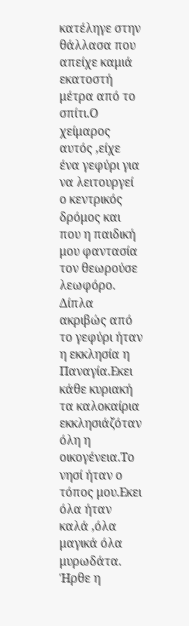κατέληγε στην θάλλασα που απείχε καμιά εκατοστή μέτρα από το σπίτι.Ο χείμαρος αυτός ,είχε ένα γεφύρι για να λειτουργεί ο κεντρικός δρόμος και που η παιδική μου φαντασία τον θεωρούσε λεωφόρο.
Δίπλα ακριβώς από το γεφύρι ήταν η εκκλησία η Παναγία.Εκει κάθε κυριακή τα καλοκαίρια εκκλησιάζόταν όλη η οικογένεια.Το νησί ήταν ο τόπος μου.Εκει όλα ήταν καλά ,όλα μαγικά όλα μυρωδάτα.
Ήρθε η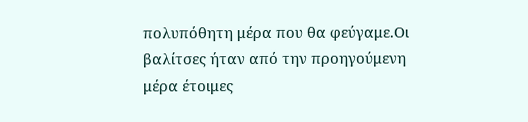πολυπόθητη μέρα που θα φεύγαμε.Οι βαλίτσες ήταν από την προηγούμενη μέρα έτοιμες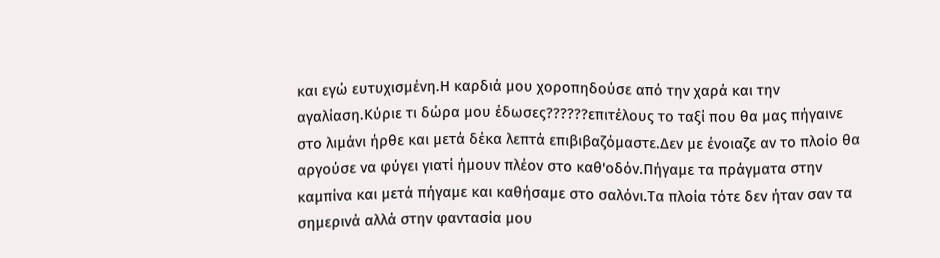και εγώ ευτυχισμένη.Η καρδιά μου χοροπηδούσε από την χαρά και την αγαλίαση.Κύριε τι δώρα μου έδωσες??????επιτέλους το ταξί που θα μας πήγαινε στο λιμάνι ήρθε και μετά δέκα λεπτά επιβιβαζόμαστε.Δεν με ένοιαζε αν το πλοίο θα αργούσε να φύγει γιατί ήμουν πλέον στο καθ'οδόν.Πήγαμε τα πράγματα στην καμπίνα και μετά πήγαμε και καθήσαμε στο σαλόνι.Τα πλοία τότε δεν ήταν σαν τα σημερινά αλλά στην φαντασία μου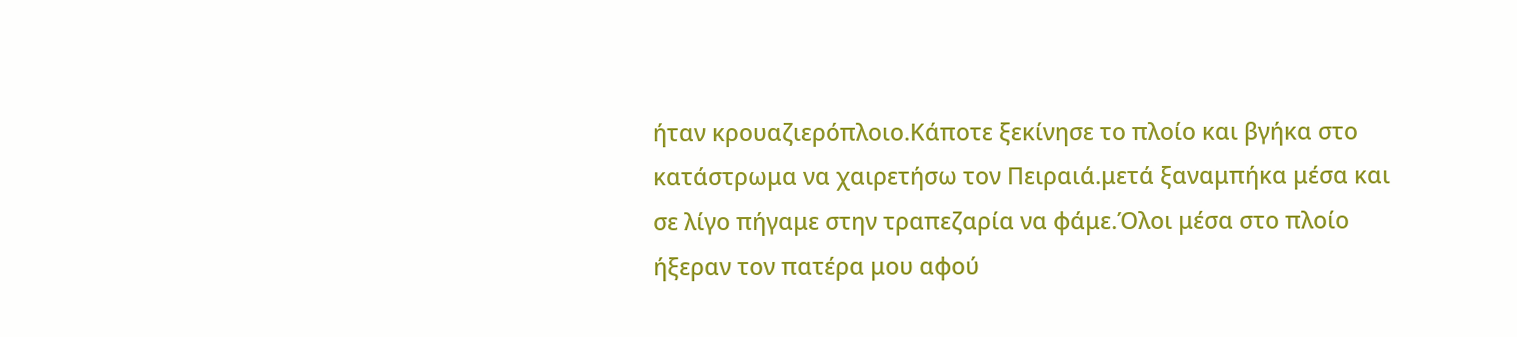ήταν κρουαζιερόπλοιο.Κάποτε ξεκίνησε το πλοίο και βγήκα στο κατάστρωμα να χαιρετήσω τον Πειραιά.μετά ξαναμπήκα μέσα και σε λίγο πήγαμε στην τραπεζαρία να φάμε.Όλοι μέσα στο πλοίο ήξεραν τον πατέρα μου αφού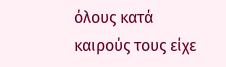όλους κατά καιρούς τους είχε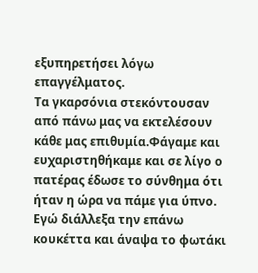εξυπηρετήσει λόγω επαγγέλματος.
Τα γκαρσόνια στεκόντουσαν από πάνω μας να εκτελέσουν κάθε μας επιθυμία.Φάγαμε και ευχαριστηθήκαμε και σε λίγο ο πατέρας έδωσε το σύνθημα ότι ήταν η ώρα να πάμε για ύπνο.
Εγώ διάλλεξα την επάνω κουκέττα και άναψα το φωτάκι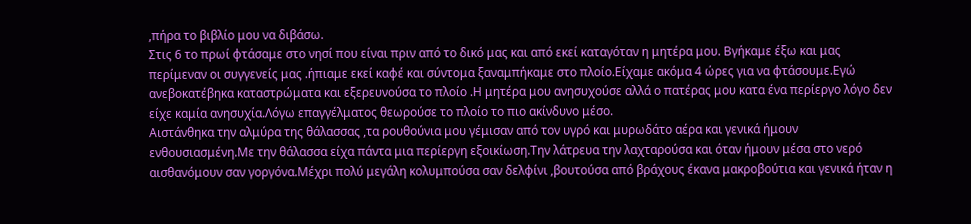,πήρα το βιβλίο μου να διβάσω.
Στις 6 το πρωί φτάσαμε στο νησί που είναι πριν από το δικό μας και από εκεί καταγόταν η μητέρα μου. Βγήκαμε έξω και μας περίμεναν οι συγγενείς μας .ήπιαμε εκεί καφέ και σύντομα ξαναμπήκαμε στο πλοίο.Είχαμε ακόμα 4 ώρες για να φτάσουμε.Εγώ ανεβοκατέβηκα καταστρώματα και εξερευνούσα το πλοίο .Η μητέρα μου ανησυχούσε αλλά ο πατέρας μου κατα ένα περίεργο λόγο δεν είχε καμία ανησυχία.Λόγω επαγγέλματος θεωρούσε το πλοίο το πιο ακίνδυνο μέσο.
Αιστάνθηκα την αλμύρα της θάλασσας ,τα ρουθούνια μου γέμισαν από τον υγρό και μυρωδάτο αέρα και γενικά ήμουν ενθουσιασμένη.Με την θάλασσα είχα πάντα μια περίεργη εξοικίωση.Την λάτρευα την λαχταρούσα και όταν ήμουν μέσα στο νερό αισθανόμουν σαν γοργόνα.Μέχρι πολύ μεγάλη κολυμπούσα σαν δελφίνι ,βουτούσα από βράχους έκανα μακροβούτια και γενικά ήταν η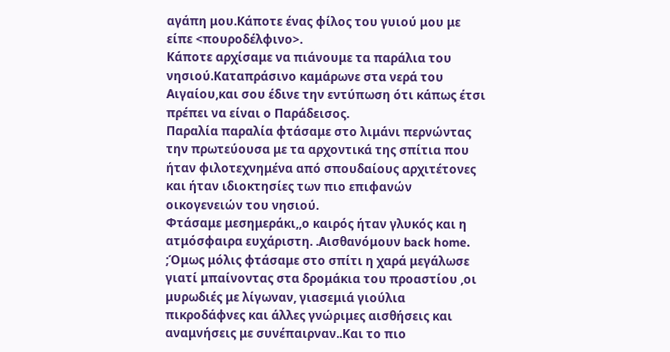αγάπη μου.Κάποτε ένας φίλος του γυιού μου με είπε <πουροδέλφινο>.
Κάποτε αρχίσαμε να πιάνουμε τα παράλια του νησιού.Καταπράσινο καμάρωνε στα νερά του Αιγαίου,και σου έδινε την εντύπωση ότι κάπως έτσι πρέπει να είναι ο Παράδεισος.
Παραλία παραλία φτάσαμε στο λιμάνι περνώντας την πρωτεύουσα με τα αρχοντικά της σπίτια που ήταν φιλοτεχνημένα από σπουδαίους αρχιτέτονες και ήταν ιδιοκτησίες των πιο επιφανών οικογενειών του νησιού.
Φτάσαμε μεσημεράκι,,ο καιρός ήταν γλυκός και η ατμόσφαιρα ευχάριστη. .Αισθανόμουν back home.
;Όμως μόλις φτάσαμε στο σπίτι η χαρά μεγάλωσε γιατί μπαίνοντας στα δρομάκια του προαστίου ,οι μυρωδιές με λίγωναν, γιασεμιά γιούλια πικροδάφνες και άλλες γνώριμες αισθήσεις και αναμνήσεις με συνέπαιρναν..Και το πιο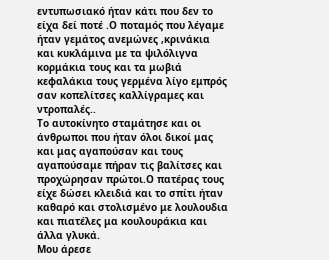εντυπωσιακό ήταν κάτι που δεν το είχα δεί ποτέ .Ο ποταμός που λέγαμε ήταν γεμάτος ανεμώνες ,κρινάκια και κυκλάμινα με τα ψιλόλιγνα κορμάκια τους και τα μωβιά κεφαλάκια τους γερμένα λίγο εμπρός σαν κοπελίτσες καλλίγραμες και ντροπαλές..
Το αυτοκίνητο σταμάτησε και οι άνθρωποι που ήταν όλοι δικοί μας και μας αγαπούσαν και τους αγαπούσαμε πήραν τις βαλίτσες και προχώρησαν πρώτοι.Ο πατέρας τους είχε δώσει κλειδιά και το σπίτι ήταν καθαρό και στολισμένο με λουλουδια και πιατέλες μα κουλουράκια και άλλα γλυκά.
Μου άρεσε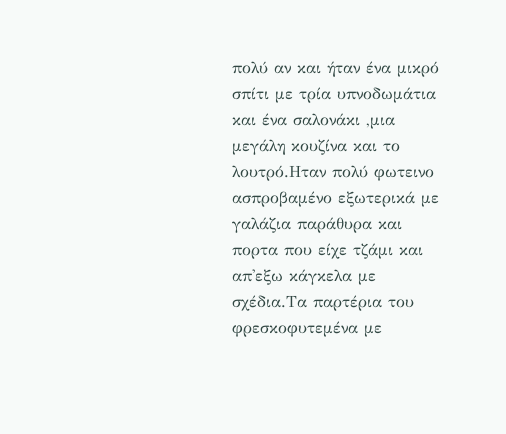πολύ αν και ήταν ένα μικρό σπίτι με τρία υπνοδωμάτια και ένα σαλονάκι ,μια μεγάλη κουζίνα και το λουτρό.Ηταν πολύ φωτεινο ασπροβαμένο εξωτερικά με γαλάζια παράθυρα και πορτα που είχε τζάμι και απ'εξω κάγκελα με σχέδια.Τα παρτέρια του φρεσκοφυτεμένα με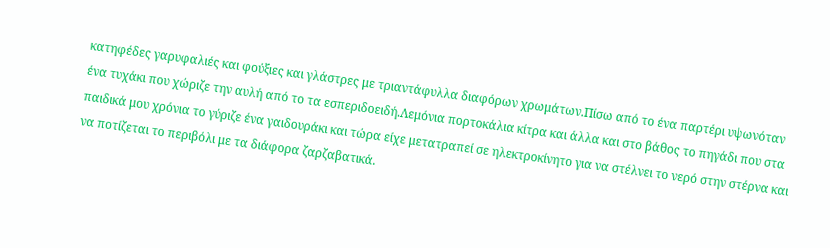κατηφέδες γαρυφαλιές και φούξιες και γλάστρες με τριαντάφυλλα διαφόρων χρωμάτων.Πίσω από το ένα παρτέρι υψωνόταν ένα τυχάκι που χώριζε την αυλή από το τα εσπεριδοειδή.Λεμόνια πορτοκάλια κίτρα και άλλα και στο βάθος το πηγάδι που στα παιδικά μου χρόνια το γύριζε ένα γαιδουράκι και τώρα είχε μετατραπεί σε ηλεκτροκίνητο για να στέλνει το νερό στην στέρνα και να ποτίζεται το περιβόλι με τα διάφορα ζαρζαβατικά.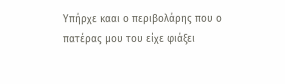Υπήρχε κααι ο περιβολάρης που ο πατέρας μου του είχε φιάξει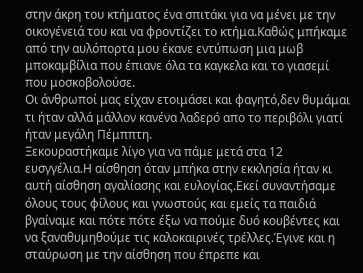στην άκρη του κτήματος ένα σπιτάκι για να μένει με την οικογένειά του και να φροντίζει το κτήμα.Καθώς μπήκαμε από την αυλόπορτα μου έκανε εντύπωση μια μωβ μποκαμβίλια που έπιανε όλα τα καγκελα και το γιασεμί που μοσκοβολούσε.
Οι άνθρωποί μας είχαν ετοιμάσει και φαγητό,δεν θυμάμαι τι ήταν αλλά μάλλον κανένα λαδερό απο το περιβόλι γιατί ήταν μεγάλη Πέμππτη.
Ξεκουραστήκαμε λίγο για να πάμε μετά στα 12 ευσγγέλια.Η αίσθηση όταν μπήκα στην εκκλησία ήταν κι αυτή αίσθηση αγαλίασης και ευλογίας.Εκεί συναντήσαμε όλους τους φίλους και γνωστούς και εμείς τα παιδιά βγαίναμε και πότε πότε έξω να πούμε δυό κουβέντες και να ξαναθυμηθούμε τις καλοκαιρινές τρέλλες.Έγινε και η σταύρωση με την αίσθηση που έπρεπε και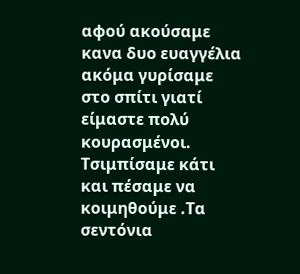αφού ακούσαμε κανα δυο ευαγγέλια ακόμα γυρίσαμε στο σπίτι γιατί είμαστε πολύ κουρασμένοι.
Τσιμπίσαμε κάτι και πέσαμε να κοιμηθούμε .Τα σεντόνια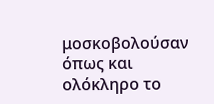μοσκοβολούσαν όπως και ολόκληρο το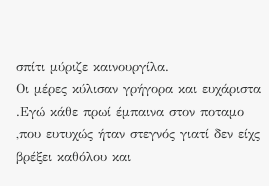σπίτι μύριζε καινουργίλα.
Οι μέρες κύλισαν γρήγορα και ευχάριστα .Εγώ κάθε πρωί έμπαινα στον ποταμο ,που ευτυχώς ήταν στεγνός γιατί δεν είχς βρέξει καθόλου και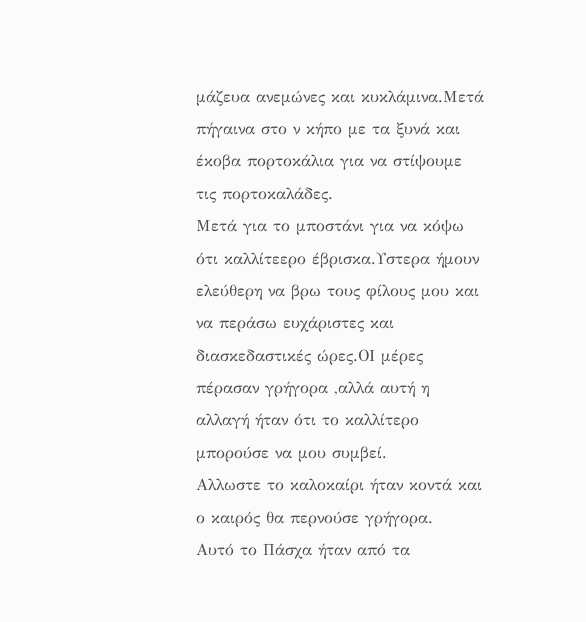μάζευα ανεμώνες και κυκλάμινα.Μετά πήγαινα στο ν κήπο με τα ξυνά και έκοβα πορτοκάλια για να στίψουμε τις πορτοκαλάδες.
Μετά για το μποστάνι για να κόψω ότι καλλίτεερο έβρισκα.Υστερα ήμουν ελεύθερη να βρω τους φίλους μου και να περάσω ευχάριστες και διασκεδαστικές ώρες.ΟΙ μέρες πέρασαν γρήγορα ,αλλά αυτή η αλλαγή ήταν ότι το καλλίτερο μπορούσε να μου συμβεί.
Αλλωστε το καλοκαίρι ήταν κοντά και ο καιρός θα περνούσε γρήγορα.
Αυτό το Πάσχα ήταν από τα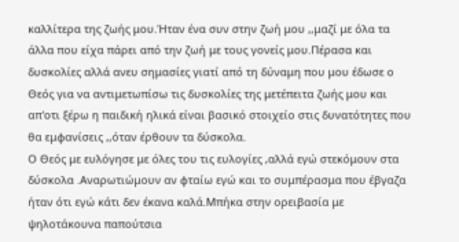καλλίτερα της ζωής μου.Ήταν ένα συν στην ζωή μου ,,μαζί με όλα τα άλλα που είχα πάρει από την ζωή με τους γονείς μου.Πέρασα και δυσκολίες αλλά ανευ σημασίες γιατί από τη δύναμη που μου έδωσε ο Θεός για να αντιμετωπίσω τις δυσκολίες της μετέπειτα ζωής μου και απ'οτι ξέρω η παιδική ηλικά είναι βασικό στοιχείο στις δυνατότητες που θα εμφανίσεις ,,όταν έρθουν τα δύσκολα.
Ο Θεός με ευλόγησε με όλες του τις ευλογίες ,αλλά εγώ στεκόμουν στα δύσκολα .Αναρωτιώμουν αν φταίω εγώ και το συμπέρασμα που έβγαζα ήταν ότι εγώ κάτι δεν έκανα καλά.Μπήκα στην ορειβασία με ψηλοτάκουνα παπούτσια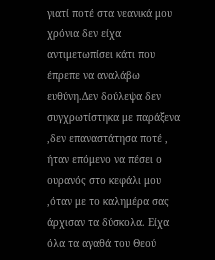γιατί ποτέ στα νεανικά μου χρόνια δεν είχα αντιμετωπίσει κάτι που έπρεπε να αναλάβω ευθύνη.Δεν δούλεψα δεν συγχρωτίστηκα με παράξενα ,δεν επαναστάτησα ποτέ ,
ήταν επόμενο να πέσει ο ουρανός στο κεφάλι μου ,όταν με το καλημέρα σας άρχισαν τα δύσκολα. Είχα όλα τα αγαθά του Θεού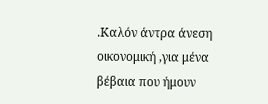.Καλόν άντρα άνεση οικονομική ,για μένα βέβαια που ήμουν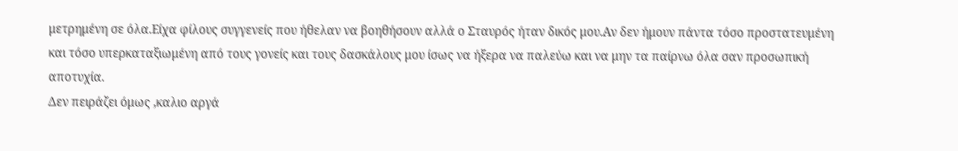μετρημένη σε όλα.Είχα φίλους συγγενείς που ήθελαν να βοηθήσουν αλλά ο Σταυρός ήταν δικός μου.Αν δεν ήμουν πάντα τόσο προστατευμένη και τόσο υπερκαταξιωμένη από τους γονείς και τους δασκάλους μου ίσως να ήξερα να παλεύω και να μην τα παίρνω όλα σαν προσωπική αποτυχία.
Δεν πειράζει όμως ,καλιο αργά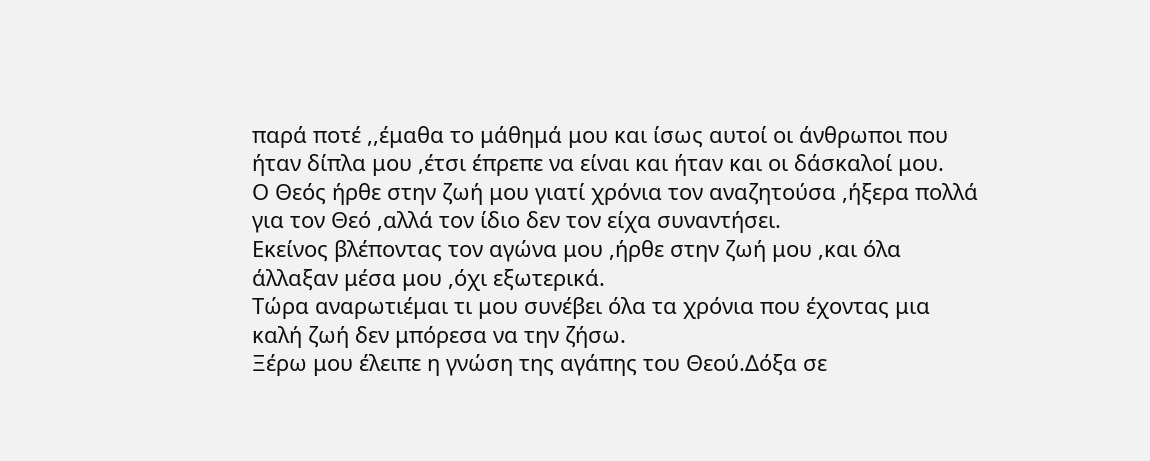παρά ποτέ ,,έμαθα το μάθημά μου και ίσως αυτοί οι άνθρωποι που ήταν δίπλα μου ,έτσι έπρεπε να είναι και ήταν και οι δάσκαλοί μου.
Ο Θεός ήρθε στην ζωή μου γιατί χρόνια τον αναζητούσα ,ήξερα πολλά για τον Θεό ,αλλά τον ίδιο δεν τον είχα συναντήσει.
Εκείνος βλέποντας τον αγώνα μου ,ήρθε στην ζωή μου ,και όλα άλλαξαν μέσα μου ,όχι εξωτερικά.
Τώρα αναρωτιέμαι τι μου συνέβει όλα τα χρόνια που έχοντας μια καλή ζωή δεν μπόρεσα να την ζήσω.
Ξέρω μου έλειπε η γνώση της αγάπης του Θεού.Δόξα σε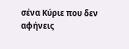σένα Κύριε που δεν αφήνεις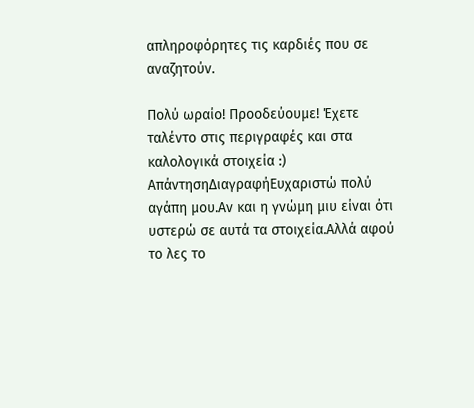απληροφόρητες τις καρδιές που σε αναζητούν.

Πολύ ωραίο! Προοδεύουμε! Έχετε ταλέντο στις περιγραφές και στα καλολογικά στοιχεία :)
ΑπάντησηΔιαγραφήΕυχαριστώ πολύ αγάπη μου.Αν και η γνώμη μιυ είναι ότι υστερώ σε αυτά τα στοιχεία.Αλλά αφού το λες το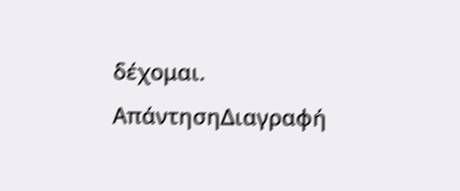δέχομαι.
ΑπάντησηΔιαγραφή